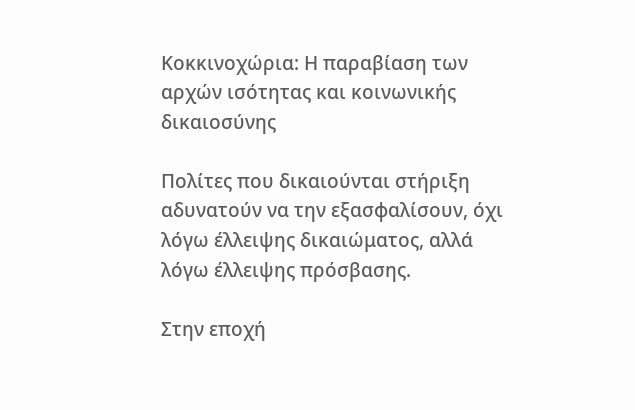Κοκκινοχώρια: Η παραβίαση των αρχών ισότητας και κοινωνικής δικαιοσύνης

Πολίτες που δικαιούνται στήριξη αδυνατούν να την εξασφαλίσουν, όχι λόγω έλλειψης δικαιώματος, αλλά λόγω έλλειψης πρόσβασης.

Στην εποχή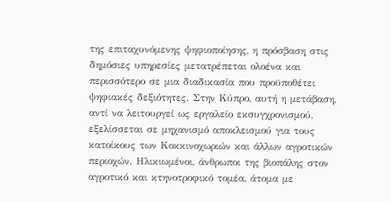της επιταχυνόμενης ψηφιοποίησης, η πρόσβαση στις δημόσιες υπηρεσίες μετατρέπεται ολοένα και περισσότερο σε μια διαδικασία που προϋποθέτει ψηφιακές δεξιότητες. Στην Κύπρο, αυτή η μετάβαση, αντί να λειτουργεί ως εργαλείο εκσυγχρονισμού, εξελίσσεται σε μηχανισμό αποκλεισμού για τους κατοίκους των Κοκκινοχωριών και άλλων αγροτικών περιοχών. Ηλικιωμένοι, άνθρωποι της βιοπάλης στον αγροτικό και κτηνοτροφικό τομέα, άτομα με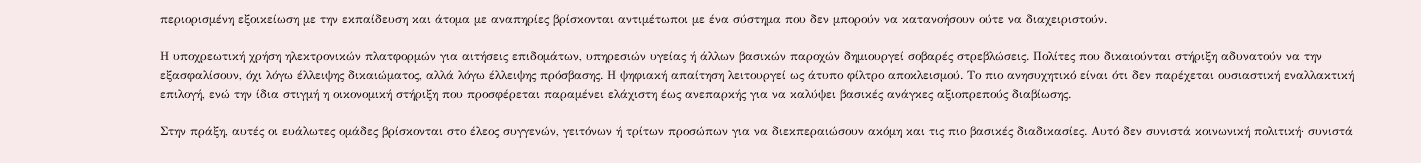περιορισμένη εξοικείωση με την εκπαίδευση και άτομα με αναπηρίες βρίσκονται αντιμέτωποι με ένα σύστημα που δεν μπορούν να κατανοήσουν ούτε να διαχειριστούν.

Η υποχρεωτική χρήση ηλεκτρονικών πλατφορμών για αιτήσεις επιδομάτων, υπηρεσιών υγείας ή άλλων βασικών παροχών δημιουργεί σοβαρές στρεβλώσεις. Πολίτες που δικαιούνται στήριξη αδυνατούν να την εξασφαλίσουν, όχι λόγω έλλειψης δικαιώματος, αλλά λόγω έλλειψης πρόσβασης. Η ψηφιακή απαίτηση λειτουργεί ως άτυπο φίλτρο αποκλεισμού. Το πιο ανησυχητικό είναι ότι δεν παρέχεται ουσιαστική εναλλακτική επιλογή, ενώ την ίδια στιγμή η οικονομική στήριξη που προσφέρεται παραμένει ελάχιστη έως ανεπαρκής για να καλύψει βασικές ανάγκες αξιοπρεπούς διαβίωσης.

Στην πράξη, αυτές οι ευάλωτες ομάδες βρίσκονται στο έλεος συγγενών, γειτόνων ή τρίτων προσώπων για να διεκπεραιώσουν ακόμη και τις πιο βασικές διαδικασίες. Αυτό δεν συνιστά κοινωνική πολιτική· συνιστά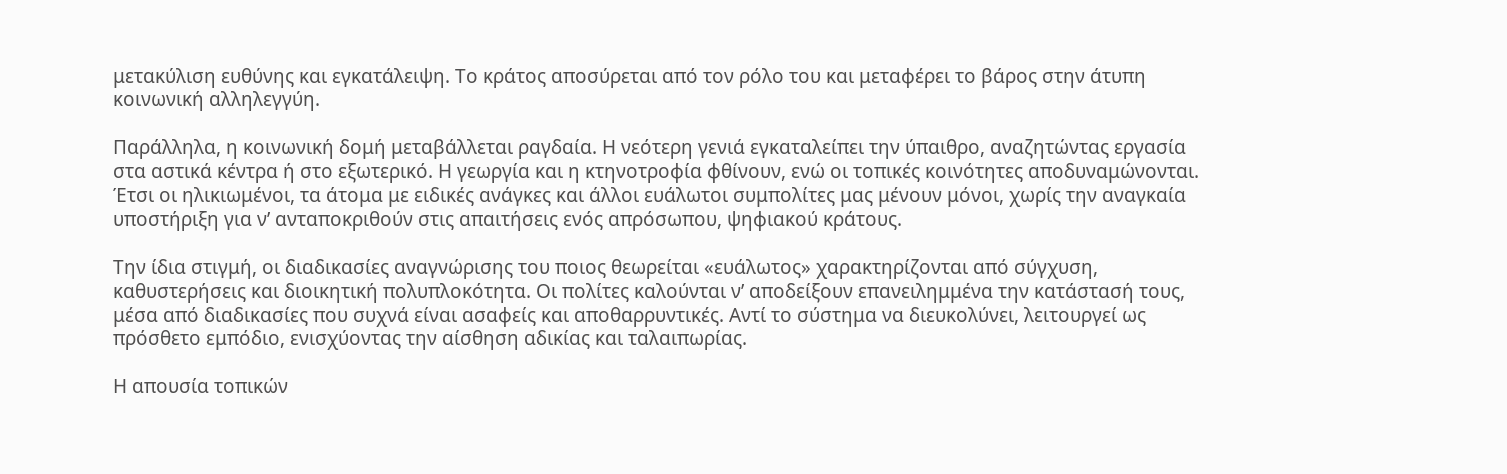μετακύλιση ευθύνης και εγκατάλειψη. Το κράτος αποσύρεται από τον ρόλο του και μεταφέρει το βάρος στην άτυπη κοινωνική αλληλεγγύη.

Παράλληλα, η κοινωνική δομή μεταβάλλεται ραγδαία. Η νεότερη γενιά εγκαταλείπει την ύπαιθρο, αναζητώντας εργασία στα αστικά κέντρα ή στο εξωτερικό. Η γεωργία και η κτηνοτροφία φθίνουν, ενώ οι τοπικές κοινότητες αποδυναμώνονται. Έτσι οι ηλικιωμένοι, τα άτομα με ειδικές ανάγκες και άλλοι ευάλωτοι συμπολίτες μας μένουν μόνοι, χωρίς την αναγκαία υποστήριξη για ν’ ανταποκριθούν στις απαιτήσεις ενός απρόσωπου, ψηφιακού κράτους.

Την ίδια στιγμή, οι διαδικασίες αναγνώρισης του ποιος θεωρείται «ευάλωτος» χαρακτηρίζονται από σύγχυση, καθυστερήσεις και διοικητική πολυπλοκότητα. Οι πολίτες καλούνται ν’ αποδείξουν επανειλημμένα την κατάστασή τους, μέσα από διαδικασίες που συχνά είναι ασαφείς και αποθαρρυντικές. Αντί το σύστημα να διευκολύνει, λειτουργεί ως πρόσθετο εμπόδιο, ενισχύοντας την αίσθηση αδικίας και ταλαιπωρίας.

Η απουσία τοπικών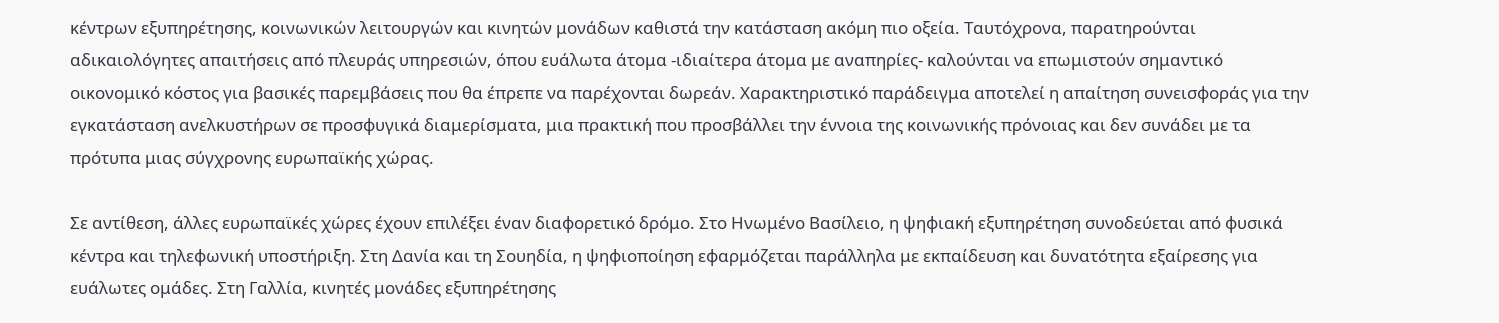κέντρων εξυπηρέτησης, κοινωνικών λειτουργών και κινητών μονάδων καθιστά την κατάσταση ακόμη πιο οξεία. Ταυτόχρονα, παρατηρούνται αδικαιολόγητες απαιτήσεις από πλευράς υπηρεσιών, όπου ευάλωτα άτομα -ιδιαίτερα άτομα με αναπηρίες- καλούνται να επωμιστούν σημαντικό οικονομικό κόστος για βασικές παρεμβάσεις που θα έπρεπε να παρέχονται δωρεάν. Χαρακτηριστικό παράδειγμα αποτελεί η απαίτηση συνεισφοράς για την εγκατάσταση ανελκυστήρων σε προσφυγικά διαμερίσματα, μια πρακτική που προσβάλλει την έννοια της κοινωνικής πρόνοιας και δεν συνάδει με τα πρότυπα μιας σύγχρονης ευρωπαϊκής χώρας.

Σε αντίθεση, άλλες ευρωπαϊκές χώρες έχουν επιλέξει έναν διαφορετικό δρόμο. Στο Ηνωμένο Βασίλειο, η ψηφιακή εξυπηρέτηση συνοδεύεται από φυσικά κέντρα και τηλεφωνική υποστήριξη. Στη Δανία και τη Σουηδία, η ψηφιοποίηση εφαρμόζεται παράλληλα με εκπαίδευση και δυνατότητα εξαίρεσης για ευάλωτες ομάδες. Στη Γαλλία, κινητές μονάδες εξυπηρέτησης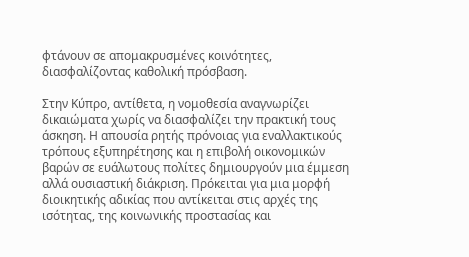φτάνουν σε απομακρυσμένες κοινότητες, διασφαλίζοντας καθολική πρόσβαση.

Στην Κύπρο, αντίθετα, η νομοθεσία αναγνωρίζει δικαιώματα χωρίς να διασφαλίζει την πρακτική τους άσκηση. Η απουσία ρητής πρόνοιας για εναλλακτικούς τρόπους εξυπηρέτησης και η επιβολή οικονομικών βαρών σε ευάλωτους πολίτες δημιουργούν μια έμμεση αλλά ουσιαστική διάκριση. Πρόκειται για μια μορφή διοικητικής αδικίας που αντίκειται στις αρχές της ισότητας, της κοινωνικής προστασίας και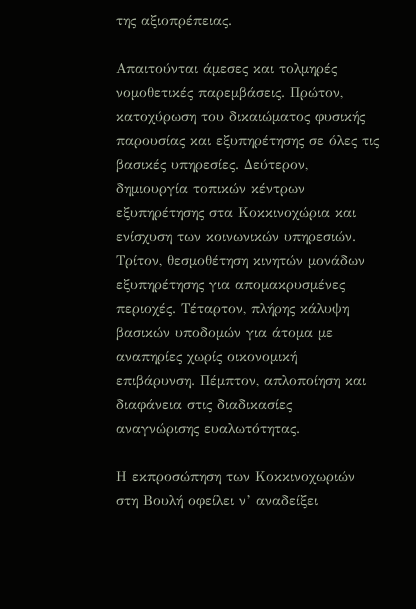της αξιοπρέπειας.

Απαιτούνται άμεσες και τολμηρές νομοθετικές παρεμβάσεις. Πρώτον, κατοχύρωση του δικαιώματος φυσικής παρουσίας και εξυπηρέτησης σε όλες τις βασικές υπηρεσίες. Δεύτερον, δημιουργία τοπικών κέντρων εξυπηρέτησης στα Κοκκινοχώρια και ενίσχυση των κοινωνικών υπηρεσιών. Τρίτον, θεσμοθέτηση κινητών μονάδων εξυπηρέτησης για απομακρυσμένες περιοχές. Τέταρτον, πλήρης κάλυψη βασικών υποδομών για άτομα με αναπηρίες χωρίς οικονομική επιβάρυνση. Πέμπτον, απλοποίηση και διαφάνεια στις διαδικασίες αναγνώρισης ευαλωτότητας.

Η εκπροσώπηση των Κοκκινοχωριών στη Βουλή οφείλει ν’ αναδείξει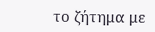το ζήτημα με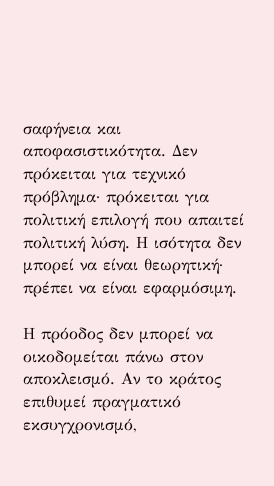σαφήνεια και αποφασιστικότητα. Δεν πρόκειται για τεχνικό πρόβλημα· πρόκειται για πολιτική επιλογή που απαιτεί πολιτική λύση. Η ισότητα δεν μπορεί να είναι θεωρητική· πρέπει να είναι εφαρμόσιμη.

Η πρόοδος δεν μπορεί να οικοδομείται πάνω στον αποκλεισμό. Αν το κράτος επιθυμεί πραγματικό εκσυγχρονισμό,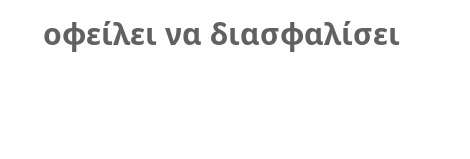οφείλει να διασφαλίσει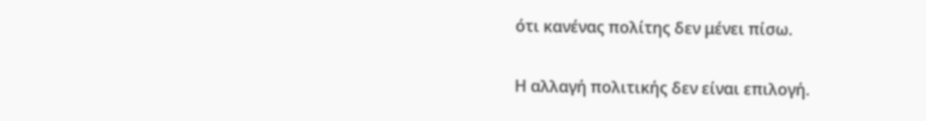ότι κανένας πολίτης δεν μένει πίσω.

Η αλλαγή πολιτικής δεν είναι επιλογή.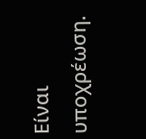Είναι υποχρέωση.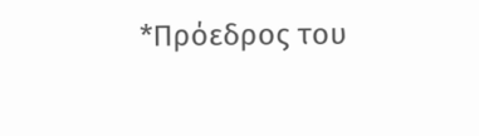*Πρόεδρος του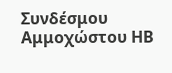Συνδέσμου Αμμοχώστου ΗΒ